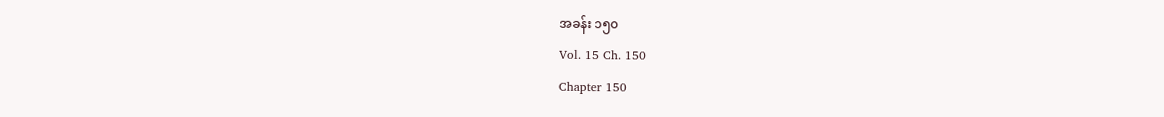အခန်း ၁၅၀
Vol. 15 Ch. 150
Chapter 150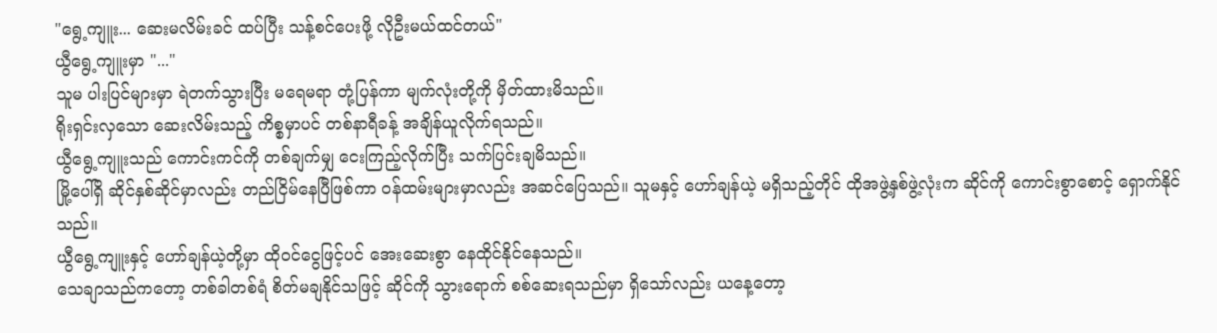"ရွေ့ကျူး... ဆေးမလိမ်းခင် ထပ်ပြီး သန့်စင်ပေးဖို့ လိုဦးမယ်ထင်တယ်"
ယွီရွေ့ကျူးမှာ "..."
သူမ ပါးပြင်များမှာ ရဲတက်သွားပြီး မရေမရာ တုံ့ပြန်ကာ မျက်လုံးတို့ကို မှိတ်ထားမိသည်။
ရိုးရှင်းလှသော ဆေးလိမ်းသည့် ကိစ္စမှာပင် တစ်နာရီခန့် အချိန်ယူလိုက်ရသည်။
ယွီရွေ့ကျူးသည် ကောင်းကင်ကို တစ်ချက်မျှ ငေးကြည့်လိုက်ပြီး သက်ပြင်းချမိသည်။
မြို့ပေါ်ရှိ ဆိုင်နှစ်ဆိုင်မှာလည်း တည်ငြိမ်နေပြီဖြစ်ကာ ဝန်ထမ်းများမှာလည်း အဆင်ပြေသည်။ သူမနှင့် ဟော်ချန်ယဲ့ မရှိသည့်တိုင် ထိုအဖွဲ့နှစ်ဖွဲ့လုံးက ဆိုင်ကို ကောင်းစွာစောင့် ရှောက်နိုင်သည်။
ယွီရွေ့ကျူးနှင့် ဟော်ချန်ယဲ့တို့မှာ ထိုဝင်ငွေဖြင့်ပင် အေးဆေးစွာ နေထိုင်နိုင်နေသည်။
သေချာသည်ကတော့ တစ်ခါတစ်ရံ စိတ်မချနိုင်သဖြင့် ဆိုင်ကို သွားရောက် စစ်ဆေးရသည်မှာ ရှိသော်လည်း ယနေ့တော့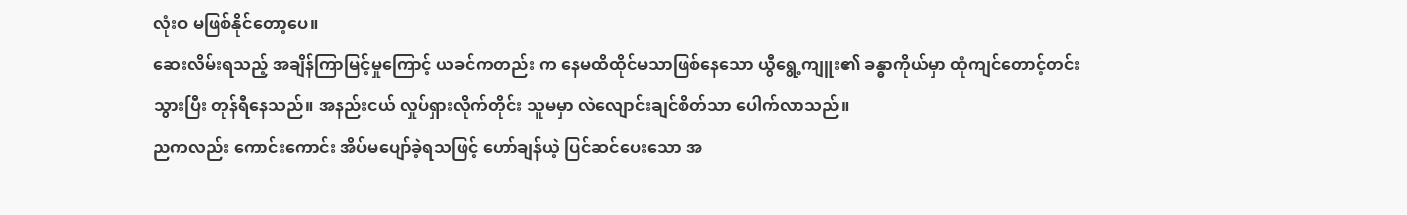လုံးဝ မဖြစ်နိုင်တော့ပေ။
ဆေးလိမ်းရသည့် အချိန်ကြာမြင့်မှုကြောင့် ယခင်ကတည်း က နေမထိထိုင်မသာဖြစ်နေသော ယွီရွေ့ကျူး၏ ခန္ဓာကိုယ်မှာ ထုံကျင်တောင့်တင်းသွားပြီး တုန်ရီနေသည်။ အနည်းငယ် လှုပ်ရှားလိုက်တိုင်း သူမမှာ လဲလျောင်းချင်စိတ်သာ ပေါက်လာသည်။
ညကလည်း ကောင်းကောင်း အိပ်မပျော်ခဲ့ရသဖြင့် ဟော်ချန်ယဲ့ ပြင်ဆင်ပေးသော အ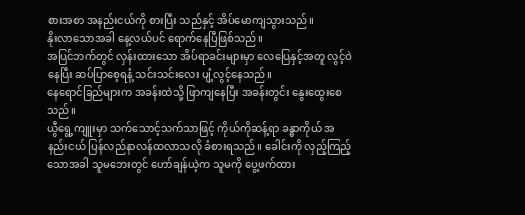စားအစာ အနည်းငယ်ကို စားပြီး သည်နှင့် အိပ်မောကျသွားသည်။
နိုးလာသောအခါ နေ့လယ်ပင် ရောက်နေပြီဖြစ်သည်။
အပြင်ဘက်တွင် လှန်းထားသော အိပ်ရာခင်းများမှာ လေပြေနှင့်အတူ လွင့်ဝဲနေပြီး ဆပ်ပြာစေ့ရနံ့ သင်းသင်းလေး ပျံ့လွင့်နေသည်။
နေရောင်ခြည်များက အခန်းထဲသို့ ဖြာကျနေပြီး အခန်းတွင်း နွေးထွေးစေသည်။
ယွီရွေ့ကျူးမှာ သက်သောင့်သက်သာဖြင့် ကိုယ်ကိုဆန့်ရာ ခန္ဓာကိုယ် အနည်းငယ် ပြန်လည်နာလန်ထလာသလို ခံစားရသည်။ ခေါင်းကို လှည့်ကြည့်သောအခါ သူမဘေးတွင် ဟော်ချန်ယဲ့က သူမကို ပွေ့ဖက်ထား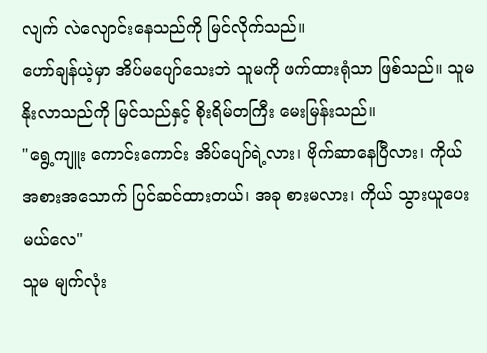လျက် လဲလျောင်းနေသည်ကို မြင်လိုက်သည်။
ဟော်ချန်ယဲ့မှာ အိပ်မပျော်သေးဘဲ သူမကို ဖက်ထားရုံသာ ဖြစ်သည်။ သူမ နိုးလာသည်ကို မြင်သည်နှင့် စိုးရိမ်တကြီး မေးမြန်းသည်။
"ရွေ့ကျူး ကောင်းကောင်း အိပ်ပျော်ရဲ့လား၊ ဗိုက်ဆာနေပြီလား၊ ကိုယ် အစားအသောက် ပြင်ဆင်ထားတယ်၊ အခု စားမလား၊ ကိုယ် သွားယူပေးမယ်လေ"
သူမ မျက်လုံး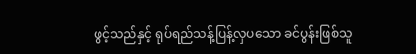ဖွင့်သည်နှင့် ရုပ်ရည်သန့်ပြန့်လှပသော ခင်ပွန်းဖြစ်သူ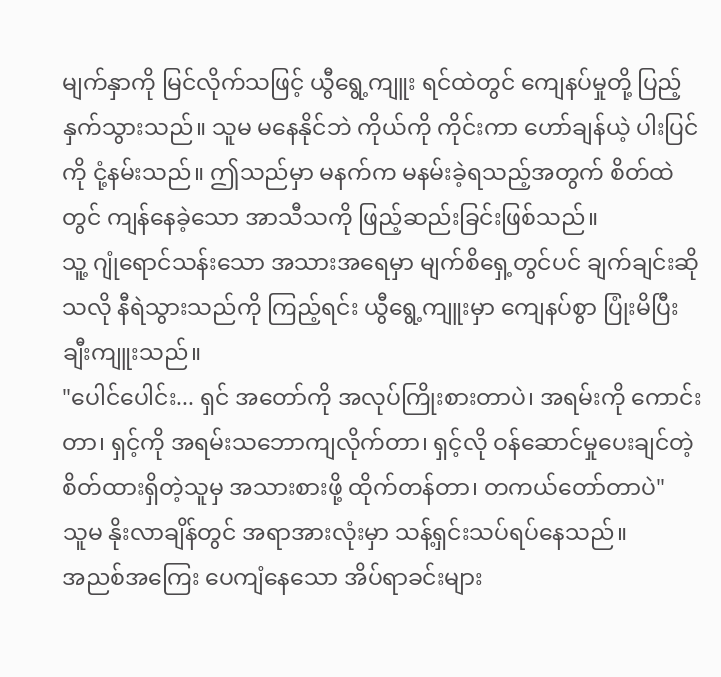မျက်နှာကို မြင်လိုက်သဖြင့် ယွီရွေ့ကျူး ရင်ထဲတွင် ကျေနပ်မှုတို့ ပြည့်နှက်သွားသည်။ သူမ မနေနိုင်ဘဲ ကိုယ်ကို ကိုင်းကာ ဟော်ချန်ယဲ့ ပါးပြင်ကို ငုံ့နမ်းသည်။ ဤသည်မှာ မနက်က မနမ်းခဲ့ရသည့်အတွက် စိတ်ထဲတွင် ကျန်နေခဲ့သော အာသီသကို ဖြည့်ဆည်းခြင်းဖြစ်သည်။
သူ့ ဂျုံရောင်သန်းသော အသားအရေမှာ မျက်စိရှေ့တွင်ပင် ချက်ချင်းဆိုသလို နီရဲသွားသည်ကို ကြည့်ရင်း ယွီရွေ့ကျူးမှာ ကျေနပ်စွာ ပြုံးမိပြီး ချီးကျူးသည်။
"ပေါင်ပေါင်း... ရှင် အတော်ကို အလုပ်ကြိုးစားတာပဲ၊ အရမ်းကို ကောင်းတာ၊ ရှင့်ကို အရမ်းသဘောကျလိုက်တာ၊ ရှင့်လို ဝန်ဆောင်မှုပေးချင်တဲ့ စိတ်ထားရှိတဲ့သူမှ အသားစားဖို့ ထိုက်တန်တာ၊ တကယ်တော်တာပဲ"
သူမ နိုးလာချိန်တွင် အရာအားလုံးမှာ သန့်ရှင်းသပ်ရပ်နေသည်။
အညစ်အကြေး ပေကျံနေသော အိပ်ရာခင်းများ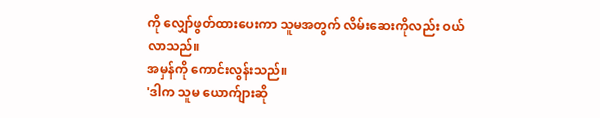ကို လျှော်ဖွတ်ထားပေးကာ သူမအတွက် လိမ်းဆေးကိုလည်း ဝယ်လာသည်။
အမှန်ကို ကောင်းလွန်းသည်။
'ဒါက သူမ ယောက်ျားဆို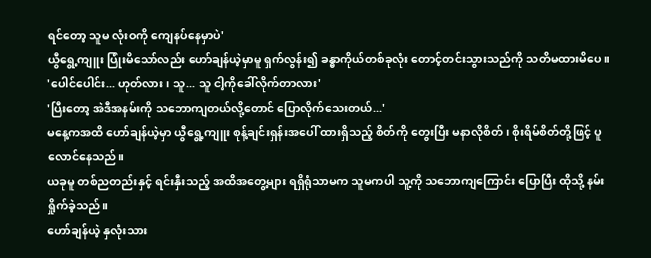ရင်တော့ သူမ လုံးဝကို ကျေနပ်နေမှာပဲ'
ယွီရွေ့ကျူး ပြုံးမိသော်လည်း ဟော်ချန်ယဲ့မှာမူ ရှက်လွန်း၍ ခန္ဓာကိုယ်တစ်ခုလုံး တောင့်တင်းသွားသည်ကို သတိမထားမိပေ။
'ပေါင်ပေါင်း... ဟုတ်လား၊ သူ... သူ ငါ့ကိုခေါ်လိုက်တာလား'
'ပြီးတော့ အဲဒီအနမ်းကို သဘောကျတယ်လို့တောင် ပြောလိုက်သေးတယ်...'
မနေ့ကအထိ ဟော်ချန်ယဲ့မှာ ယွီရွေ့ကျူး စုန့်ချင်းရှန်းအပေါ် ထားရှိသည့် စိတ်ကို တွေးပြီး မနာလိုစိတ်၊ စိုးရိမ်စိတ်တို့ဖြင့် ပူလောင်နေသည်။
ယခုမူ တစ်ညတည်းနှင့် ရင်းနှီးသည့် အထိအတွေ့များ ရရှိရုံသာမက သူမကပါ သူ့ကို သဘောကျကြောင်း ပြောပြီး ထိုသို့ နမ်းရှိုက်ခဲ့သည်။
ဟော်ချန်ယဲ့ နှလုံးသား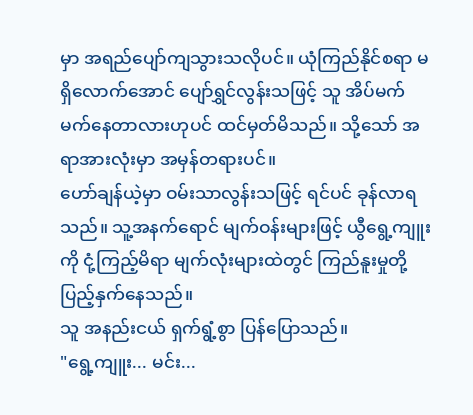မှာ အရည်ပျော်ကျသွားသလိုပင်။ ယုံကြည်နိုင်စရာ မရှိလောက်အောင် ပျော်ရွှင်လွန်းသဖြင့် သူ အိပ်မက် မက်နေတာလားဟုပင် ထင်မှတ်မိသည်။ သို့သော် အရာအားလုံးမှာ အမှန်တရားပင်။
ဟော်ချန်ယဲ့မှာ ဝမ်းသာလွန်းသဖြင့် ရင်ပင် ခုန်လာရသည်။ သူ့အနက်ရောင် မျက်ဝန်းများဖြင့် ယွီရွေ့ကျူးကို ငုံ့ကြည့်မိရာ မျက်လုံးများထဲတွင် ကြည်နူးမှုတို့ ပြည့်နှက်နေသည်။
သူ အနည်းငယ် ရှက်ရွံ့စွာ ပြန်ပြောသည်။
"ရွေ့ကျူး... မင်း...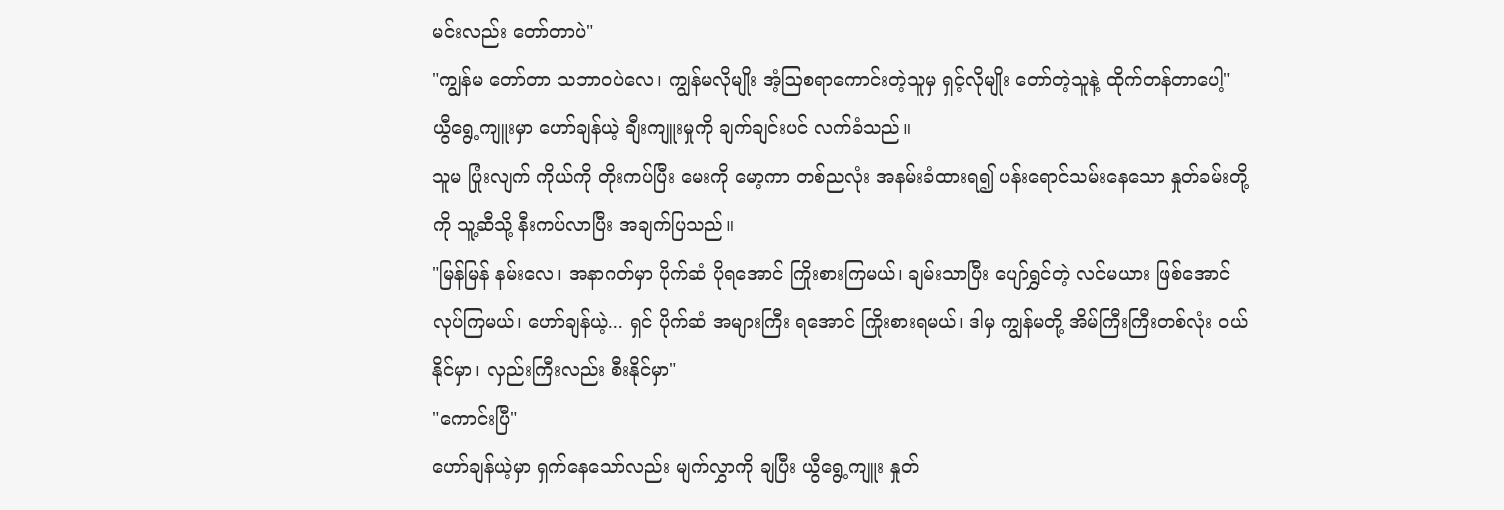မင်းလည်း တော်တာပဲ"
"ကျွန်မ တော်တာ သဘာဝပဲလေ၊ ကျွန်မလိုမျိုး အံ့ဩစရာကောင်းတဲ့သူမှ ရှင့်လိုမျိုး တော်တဲ့သူနဲ့ ထိုက်တန်တာပေါ့"
ယွီရွေ့ကျူးမှာ ဟော်ချန်ယဲ့ ချီးကျူးမှုကို ချက်ချင်းပင် လက်ခံသည်။
သူမ ပြုံးလျက် ကိုယ်ကို တိုးကပ်ပြီး မေးကို မော့ကာ တစ်ညလုံး အနမ်းခံထားရ၍ ပန်းရောင်သမ်းနေသော နှုတ်ခမ်းတို့ကို သူ့ဆီသို့ နီးကပ်လာပြီး အချက်ပြသည်။
"မြန်မြန် နမ်းလေ၊ အနာဂတ်မှာ ပိုက်ဆံ ပိုရအောင် ကြိုးစားကြမယ်၊ ချမ်းသာပြီး ပျော်ရွှင်တဲ့ လင်မယား ဖြစ်အောင် လုပ်ကြမယ်၊ ဟော်ချန်ယဲ့... ရှင် ပိုက်ဆံ အများကြီး ရအောင် ကြိုးစားရမယ်၊ ဒါမှ ကျွန်မတို့ အိမ်ကြီးကြီးတစ်လုံး ဝယ်နိုင်မှာ၊ လှည်းကြီးလည်း စီးနိုင်မှာ"
"ကောင်းပြီ"
ဟော်ချန်ယဲ့မှာ ရှက်နေသော်လည်း မျက်လွှာကို ချပြီး ယွီရွေ့ကျူး နှုတ်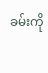ခမ်းကို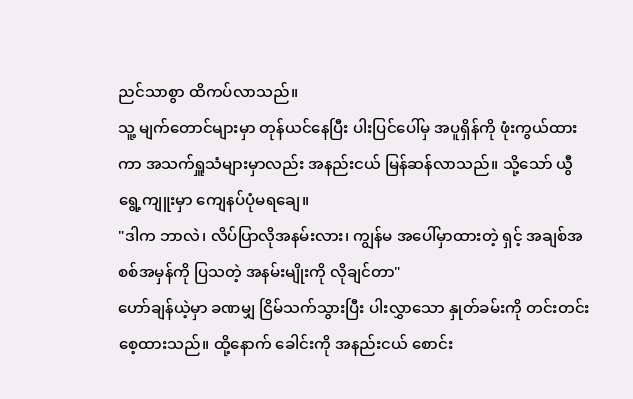ညင်သာစွာ ထိကပ်လာသည်။
သူ့ မျက်တောင်များမှာ တုန်ယင်နေပြီး ပါးပြင်ပေါ်မှ အပူရှိန်ကို ဖုံးကွယ်ထားကာ အသက်ရှူသံများမှာလည်း အနည်းငယ် မြန်ဆန်လာသည်။ သို့သော် ယွီရွေ့ကျူးမှာ ကျေနပ်ပုံမရချေ။
"ဒါက ဘာလဲ၊ လိပ်ပြာလိုအနမ်းလား၊ ကျွန်မ အပေါ်မှာထားတဲ့ ရှင့် အချစ်အစစ်အမှန်ကို ပြသတဲ့ အနမ်းမျိုးကို လိုချင်တာ"
ဟော်ချန်ယဲ့မှာ ခဏမျှ ငြိမ်သက်သွားပြီး ပါးလွှာသော နှုတ်ခမ်းကို တင်းတင်းစေ့ထားသည်။ ထို့နောက် ခေါင်းကို အနည်းငယ် စောင်း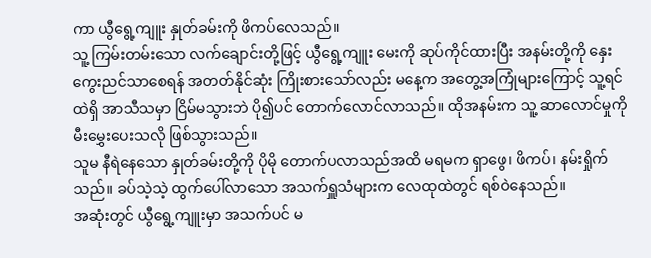ကာ ယွီရွေ့ကျူး နှုတ်ခမ်းကို ဖိကပ်လေသည်။
သူ့ ကြမ်းတမ်းသော လက်ချောင်းတို့ဖြင့် ယွီရွေ့ကျူး မေးကို ဆုပ်ကိုင်ထားပြီး အနမ်းတို့ကို နှေးကွေးညင်သာစေရန် အတတ်နိုင်ဆုံး ကြိုးစားသော်လည်း မနေ့က အတွေ့အကြုံများကြောင့် သူ့ရင်ထဲရှိ အာသီသမှာ ငြိမ်မသွားဘဲ ပို၍ပင် တောက်လောင်လာသည်။ ထိုအနမ်းက သူ့ ဆာလောင်မှုကို မီးမွှေးပေးသလို ဖြစ်သွားသည်။
သူမ နီရဲနေသော နှုတ်ခမ်းတို့ကို ပိုမို တောက်ပလာသည်အထိ မရမက ရှာဖွေ၊ ဖိကပ်၊ နမ်းရှိုက်သည်။ ခပ်သဲ့သဲ့ ထွက်ပေါ်လာသော အသက်ရှူသံများက လေထုထဲတွင် ရစ်ဝဲနေသည်။
အဆုံးတွင် ယွီရွေ့ကျူးမှာ အသက်ပင် မ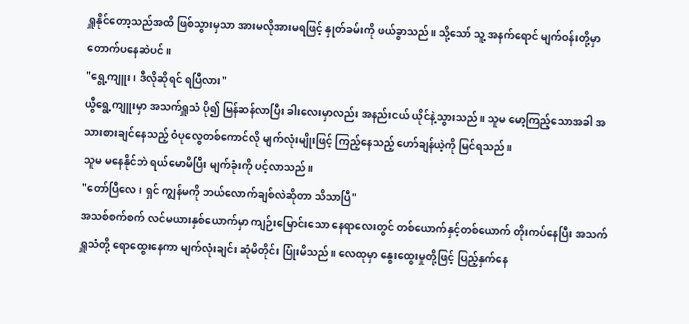ရှူနိုင်တော့သည်အထိ ဖြစ်သွားမှသာ အားမလိုအားမရဖြင့် နှုတ်ခမ်းကို ဖယ်ခွာသည်။ သို့သော် သူ့ အနက်ရောင် မျက်ဝန်းတို့မှာ တောက်ပနေဆဲပင်။
"ရွေ့ကျူး၊ ဒီလိုဆိုရင် ရပြီလား"
ယွီရွေ့ကျူးမှာ အသက်ရှူသံ ပို၍ မြန်ဆန်လာပြီး ခါးလေးမှာလည်း အနည်းငယ် ယိုင်နဲ့သွားသည်။ သူမ မော့ကြည့်သောအခါ အသားစားချင်နေသည့် ဝံပုလွေတစ်ကောင်လို မျက်လုံးမျိုးဖြင့် ကြည့်နေသည့် ဟော်ချန်ယဲ့ကို မြင်ရသည်။
သူမ မနေနိုင်ဘဲ ရယ်မောမိပြီး မျက်ခုံးကို ပင့်လာသည်။
"တော်ပြီလေ၊ ရှင် ကျွန်မကို ဘယ်လောက်ချစ်လဲဆိုတာ သိသာပြီ"
အသစ်စက်စက် လင်မယားနှစ်ယောက်မှာ ကျဉ်းမြောင်းသော နေရာလေးတွင် တစ်ယောက်နှင့်တစ်ယောက် တိုးကပ်နေပြီး အသက်ရှူသံတို့ ရောထွေးနေကာ မျက်လုံးချင်း ဆုံမိတိုင်း ပြုံးမိသည်။ လေထုမှာ နွေးထွေးမှုတို့ဖြင့် ပြည့်နှက်နေ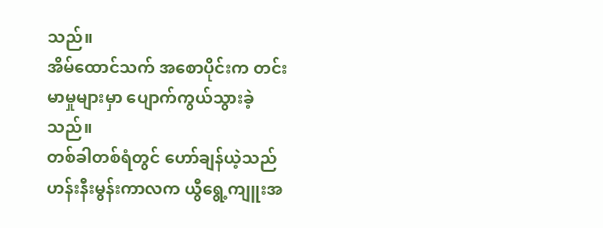သည်။
အိမ်ထောင်သက် အစောပိုင်းက တင်းမာမှုများမှာ ပျောက်ကွယ်သွားခဲ့သည်။
တစ်ခါတစ်ရံတွင် ဟော်ချန်ယဲ့သည် ဟန်းနီးမွန်းကာလက ယွီရွေ့ကျူးအ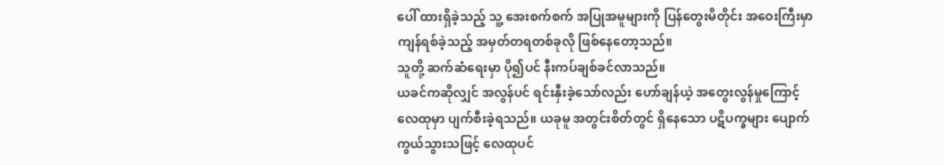ပေါ် ထားရှိခဲ့သည့် သူ့ အေးစက်စက် အပြုအမူများကို ပြန်တွေးမိတိုင်း အဝေးကြီးမှာ ကျန်ရစ်ခဲ့သည့် အမှတ်တရတစ်ခုလို ဖြစ်နေတော့သည်။
သူတို့ ဆက်ဆံရေးမှာ ပို၍ပင် နီးကပ်ချစ်ခင်လာသည်။
ယခင်ကဆိုလျှင် အလွန်ပင် ရင်းနှီးခဲ့သော်လည်း ဟော်ချန်ယဲ့ အတွေးလွန်မှုကြောင့် လေထုမှာ ပျက်စီးခဲ့ရသည်။ ယခုမူ အတွင်းစိတ်တွင် ရှိနေသော ပဋိပက္ခများ ပျောက်ကွယ်သွားသဖြင့် လေထုပင်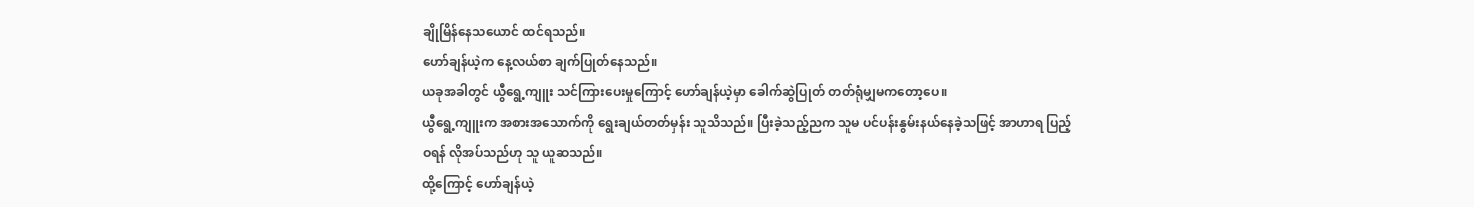ချိုမြိန်နေသယောင် ထင်ရသည်။
ဟော်ချန်ယဲ့က နေ့လယ်စာ ချက်ပြုတ်နေသည်။
ယခုအခါတွင် ယွီရွေ့ကျူး သင်ကြားပေးမှုကြောင့် ဟော်ချန်ယဲ့မှာ ခေါက်ဆွဲပြုတ် တတ်ရုံမျှမကတော့ပေ။
ယွီရွေ့ကျူးက အစားအသောက်ကို ရွေးချယ်တတ်မှန်း သူသိသည်။ ပြီးခဲ့သည့်ညက သူမ ပင်ပန်းနွမ်းနယ်နေခဲ့သဖြင့် အာဟာရ ပြည့်ဝရန် လိုအပ်သည်ဟု သူ ယူဆသည်။
ထို့ကြောင့် ဟော်ချန်ယဲ့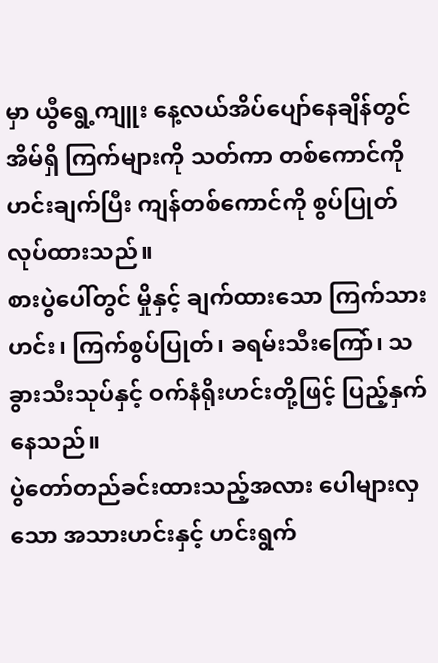မှာ ယွီရွေ့ကျူး နေ့လယ်အိပ်ပျော်နေချိန်တွင် အိမ်ရှိ ကြက်များကို သတ်ကာ တစ်ကောင်ကို ဟင်းချက်ပြီး ကျန်တစ်ကောင်ကို စွပ်ပြုတ်လုပ်ထားသည်။
စားပွဲပေါ်တွင် မှိုနှင့် ချက်ထားသော ကြက်သားဟင်း၊ ကြက်စွပ်ပြုတ်၊ ခရမ်းသီးကြော်၊ သခွားသီးသုပ်နှင့် ဝက်နံရိုးဟင်းတို့ဖြင့် ပြည့်နှက်နေသည်။
ပွဲတော်တည်ခင်းထားသည့်အလား ပေါများလှသော အသားဟင်းနှင့် ဟင်းရွက်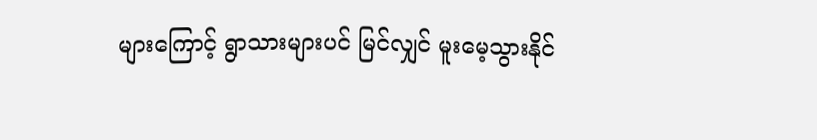များကြောင့် ရွာသားများပင် မြင်လျှင် မူးမေ့သွားနိုင်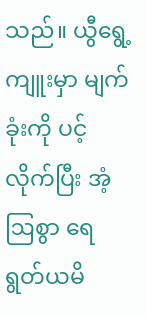သည်။ ယွီရွေ့ကျူးမှာ မျက်ခုံးကို ပင့်လိုက်ပြီး အံ့ဩစွာ ရေရွတ်ယမိ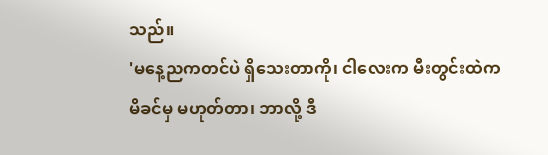သည်။
'မနေ့ညကတင်ပဲ ရှိသေးတာကို၊ ငါလေးက မီးတွင်းထဲက မိခင်မှ မဟုတ်တာ၊ ဘာလို့ ဒီ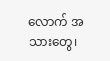လောက် အသားတွေ၊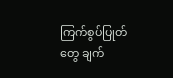ကြက်စွပ်ပြုတ်တွေ ချက်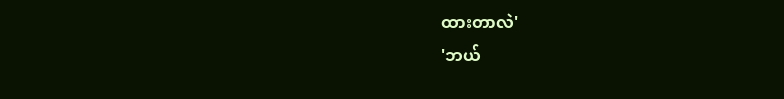ထားတာလဲ'
'ဘယ်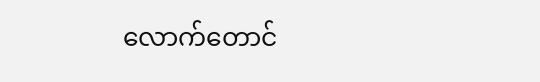လောက်တောင်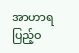အာဟာရ ပြည့်ဝ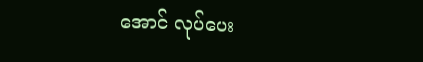အောင် လုပ်ပေး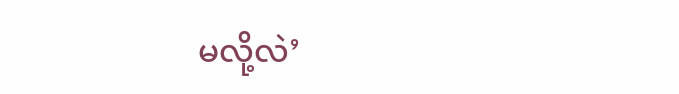မလို့လဲ’